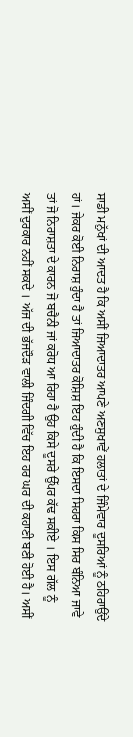ਸਾਡੀ ਮਨੁੱਖਾਂ ਦੀ ਆਦਤ ਹੈ ਕਿ ਅਸੀਂ ਜਿਆਦਾਤਰ ਆਪਣੇ ਅਣਸੁਖਾਵੇਂ ਹਲਾਤਾਂ ਦੇ ਜਿੰਮੇਵਾਰ ਦੂਸਰਿਆਂ ਨੂੰ ਠਹਿਰਾਉਂਦੇ ਹਾਂ। ਜੇਕਰ ਕੋਈ ਨਿਰਾਸ਼ ਹੁੰਦਾ ਹੈ ਤਾਂ ਜਿਆਦਾਤਰ ਕੋਸ਼ਿਸ਼ ਇਹ ਹੁੰਦੀ ਹੈ ਕਿ ਇਸਦਾ ਸਿਹਰਾ ਕਿਸ ਸਿਰ ਬੰਨਿਆ ਜਾਵੇ ਤਾਂ ਜੋ ਨਿਰਾਸ਼ਤਾ ਦੇ ਕਾਰਨ ਜੋ ਬਚੈਨੀ ਜਾਂ ਕਰੋਧ ਆ ਰਿਹਾ ਹੈ ਉਹ ਕਿਸੇ ਦੂਸਰੇ ਉੱਪਰ ਕੱਢ ਸਕੀਏ । ਇਸ ਗੱਲ ਨੂੰ ਅਸੀਂ ਦੁਰਕਾਰ ਨਹੀਂ ਸਕਦੇ । ਅੱਜ ਦੀ ਭੱਜਦੌੜ ਵਾਲੀ ਜਿੰਦਗੀ ਵਿੱਚ ਇਹ ਹਰ ਘਰ ਦੀ ਕਹਾਣੀ ਬਣੀ ਹੋਈ ਹੈ। ਅਸੀਂ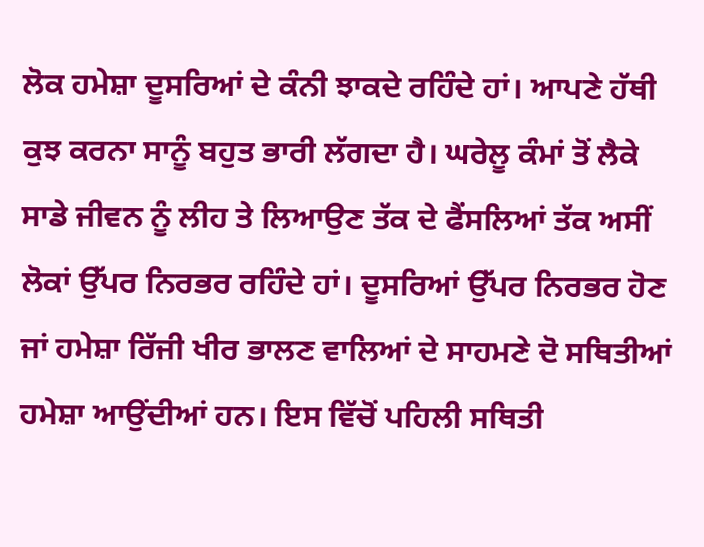ਲੋਕ ਹਮੇਸ਼ਾ ਦੂਸਰਿਆਂ ਦੇ ਕੰਨੀ ਝਾਕਦੇ ਰਹਿੰਦੇ ਹਾਂ। ਆਪਣੇ ਹੱਥੀ ਕੁਝ ਕਰਨਾ ਸਾਨੂੰ ਬਹੁਤ ਭਾਰੀ ਲੱਗਦਾ ਹੈ। ਘਰੇਲੂ ਕੰਮਾਂ ਤੋਂ ਲੈਕੇ ਸਾਡੇ ਜੀਵਨ ਨੂੰ ਲੀਹ ਤੇ ਲਿਆਉਣ ਤੱਕ ਦੇ ਫੈਂਸਲਿਆਂ ਤੱਕ ਅਸੀਂ ਲੋਕਾਂ ਉੱਪਰ ਨਿਰਭਰ ਰਹਿੰਦੇ ਹਾਂ। ਦੂਸਰਿਆਂ ਉੱਪਰ ਨਿਰਭਰ ਹੋਣ ਜਾਂ ਹਮੇਸ਼ਾ ਰਿੱਜੀ ਖੀਰ ਭਾਲਣ ਵਾਲਿਆਂ ਦੇ ਸਾਹਮਣੇ ਦੋ ਸਥਿਤੀਆਂ ਹਮੇਸ਼ਾ ਆਉਂਦੀਆਂ ਹਨ। ਇਸ ਵਿੱਚੋਂ ਪਹਿਲੀ ਸਥਿਤੀ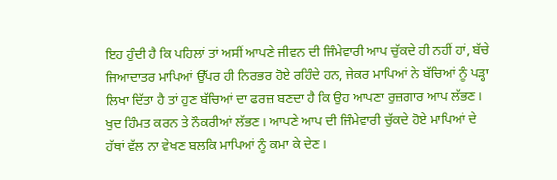ਇਹ ਹੁੰਦੀ ਹੈ ਕਿ ਪਹਿਲਾਂ ਤਾਂ ਅਸੀਂ ਆਪਣੇ ਜੀਵਨ ਦੀ ਜਿੰਮੇਵਾਰੀ ਆਪ ਚੁੱਕਦੇ ਹੀ ਨਹੀਂ ਹਾਂ, ਬੱਚੇ ਜਿਆਦਾਤਰ ਮਾਪਿਆਂ ਉੱਪਰ ਹੀ ਨਿਰਭਰ ਹੋਏ ਰਹਿੰਦੇ ਹਨ, ਜੇਕਰ ਮਾਪਿਆਂ ਨੇ ਬੱਚਿਆਂ ਨੂੰ ਪੜ੍ਹਾ ਲਿਖਾ ਦਿੱਤਾ ਹੈ ਤਾਂ ਹੁਣ ਬੱਚਿਆਂ ਦਾ ਫਰਜ਼ ਬਣਦਾ ਹੈ ਕਿ ਉਹ ਆਪਣਾ ਰੁਜ਼ਗਾਰ ਆਪ ਲੱਭਣ। ਖੁਦ ਹਿੰਮਤ ਕਰਨ ਤੇ ਨੌਕਰੀਆਂ ਲੱਭਣ। ਆਪਣੇ ਆਪ ਦੀ ਜਿੰਮੇਵਾਰੀ ਚੁੱਕਦੇ ਹੋਏ ਮਾਪਿਆਂ ਦੇ ਹੱਥਾਂ ਵੱਲ ਨਾ ਵੇਖਣ ਬਲਕਿ ਮਾਪਿਆਂ ਨੂੰ ਕਮਾ ਕੇ ਦੇਣ।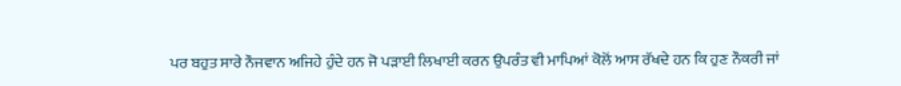ਪਰ ਬਹੁਤ ਸਾਰੇ ਨੌਜਵਾਨ ਅਜਿਹੇ ਹੁੰਦੇ ਹਨ ਜੋ ਪੜਾਈ ਲਿਖਾਈ ਕਰਨ ਉਪਰੰਤ ਵੀ ਮਾਪਿਆਂ ਕੋਲੋਂ ਆਸ ਰੱਖਦੇ ਹਨ ਕਿ ਹੁਣ ਨੌਕਰੀ ਜਾਂ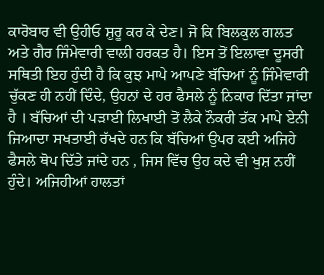ਕਾਰੋਬਾਰ ਵੀ ਉਹੀਓ ਸ਼ੁਰੂ ਕਰ ਕੇ ਦੇਣ। ਜੋ ਕਿ ਬਿਲਕੁਲ ਗਲਤ ਅਤੇ ਗੈਰ ਜਿੰਮੇਵਾਰੀ ਵਾਲੀ ਹਰਕਤ ਹੈ। ਇਸ ਤੋਂ ਇਲਾਵਾ ਦੂਸਰੀ ਸਥਿਤੀ ਇਹ ਹੁੰਦੀ ਹੈ ਕਿ ਕੁਝ ਮਾਪੇ ਆਪਣੇ ਬੱਚਿਆਂ ਨੂੰ ਜਿੰਮੇਵਾਰੀ ਚੁੱਕਣ ਹੀ ਨਹੀਂ ਦਿੰਦੇ, ਉਹਨਾਂ ਦੇ ਹਰ ਫੈਸਲੇ ਨੂੰ ਨਿਕਾਰ ਦਿੱਤਾ ਜਾਂਦਾ ਹੈ । ਬੱਚਿਆਂ ਦੀ ਪੜਾਈ ਲਿਖਾਈ ਤੋਂ ਲੈਕੇ ਨੌਕਰੀ ਤੱਕ ਮਾਪੇ ਏਨੀ ਜਿਆਦਾ ਸਖਤਾਈ ਰੱਖਦੇ ਹਨ ਕਿ ਬੱਚਿਆਂ ਉਪਰ ਕਈ ਅਜਿਹੇ ਫੈਸਲੇ ਥੋਪ ਦਿੱਤੇ ਜਾਂਦੇ ਹਨ , ਜਿਸ ਵਿੱਚ ਉਹ ਕਦੇ ਵੀ ਖੁਸ਼ ਨਹੀਂ ਹੁੰਦੇ। ਅਜਿਹੀਆਂ ਹਾਲਤਾਂ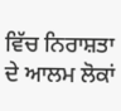ਵਿੱਚ ਨਿਰਾਸ਼ਤਾ ਦੇ ਆਲਮ ਲੋਕਾਂ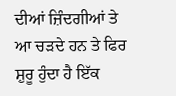ਦੀਆਂ ਜ਼ਿੰਦਗੀਆਂ ਤੇ ਆ ਚੜਦੇ ਹਨ ਤੇ ਫਿਰ ਸ਼ੁਰੂ ਹੁੰਦਾ ਹੈ ਇੱਕ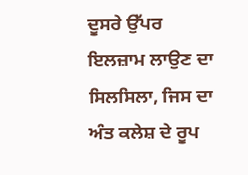ਦੂਸਰੇ ਉੱਪਰ ਇਲਜ਼ਾਮ ਲਾਉਣ ਦਾ ਸਿਲਸਿਲਾ, ਜਿਸ ਦਾ ਅੰਤ ਕਲੇਸ਼ ਦੇ ਰੂਪ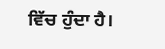ਵਿੱਚ ਹੁੰਦਾ ਹੈ।